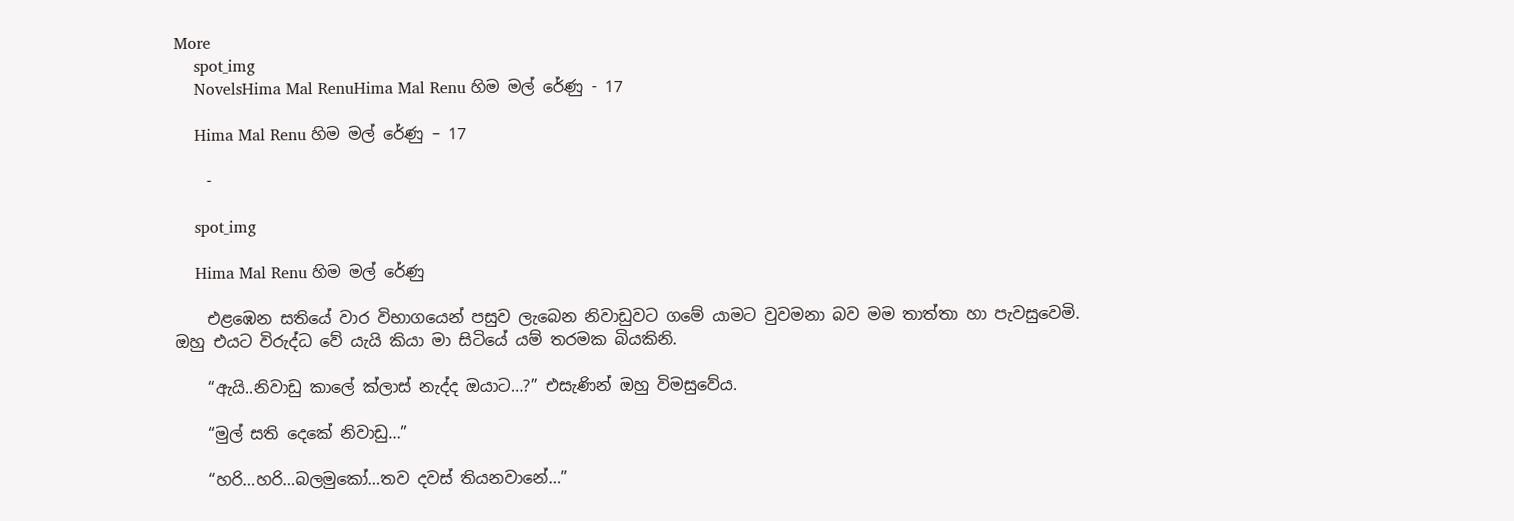More
    spot_img
    NovelsHima Mal RenuHima Mal Renu හිම මල් රේණු - 17

    Hima Mal Renu හිම මල් රේණු – 17

    -

    spot_img

    Hima Mal Renu හිම මල් රේණු

    එළඹෙන සතියේ වාර විභාගයෙන් පසුව ලැබෙන නිවාඩුවට ගමේ යාමට වුවමනා බව මම තාත්තා හා පැවසුවෙමි. ඔහු එයට විරුද්ධ වේ යැයි කියා මා සිටියේ යම් තරමක බියකිනි.

    “ඇයි..නිවාඩු කාලේ ක්ලාස් නැද්ද ඔයාට…?” එසැණින් ඔහු විමසුවේය.

    “මුල් සති දෙකේ නිවාඩු…”

    “හරි…හරි…බලමුකෝ…තව දවස් තියනවානේ…”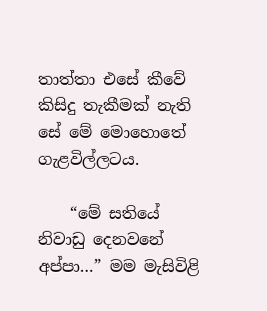තාත්තා එසේ කීවේ කිසිදු තැකීමක් නැති සේ මේ මොහොතේ ගැළවිල්ලටය.

    “මේ සතියේ නිවාඩු දෙනවනේ අප්පා…” මම මැසිවිළි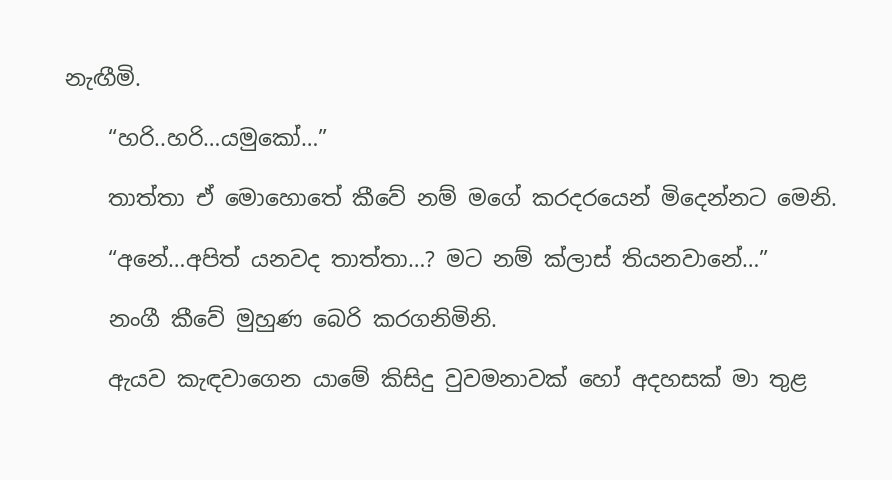නැඟීමි.

    “හරි..හරි…යමුකෝ…”

    තාත්තා ඒ මොහොතේ කීවේ නම් මගේ කරදරයෙන් මිදෙන්නට මෙනි.

    “අනේ…අපිත් යනවද තාත්තා…? මට නම් ක්ලාස් තියනවානේ…”

    නංගී කීවේ මුහුණ බෙරි කරගනිමිනි.

    ඇයව කැඳවාගෙන යාමේ කිසිදු වුවමනාවක් හෝ අදහසක් මා තුළ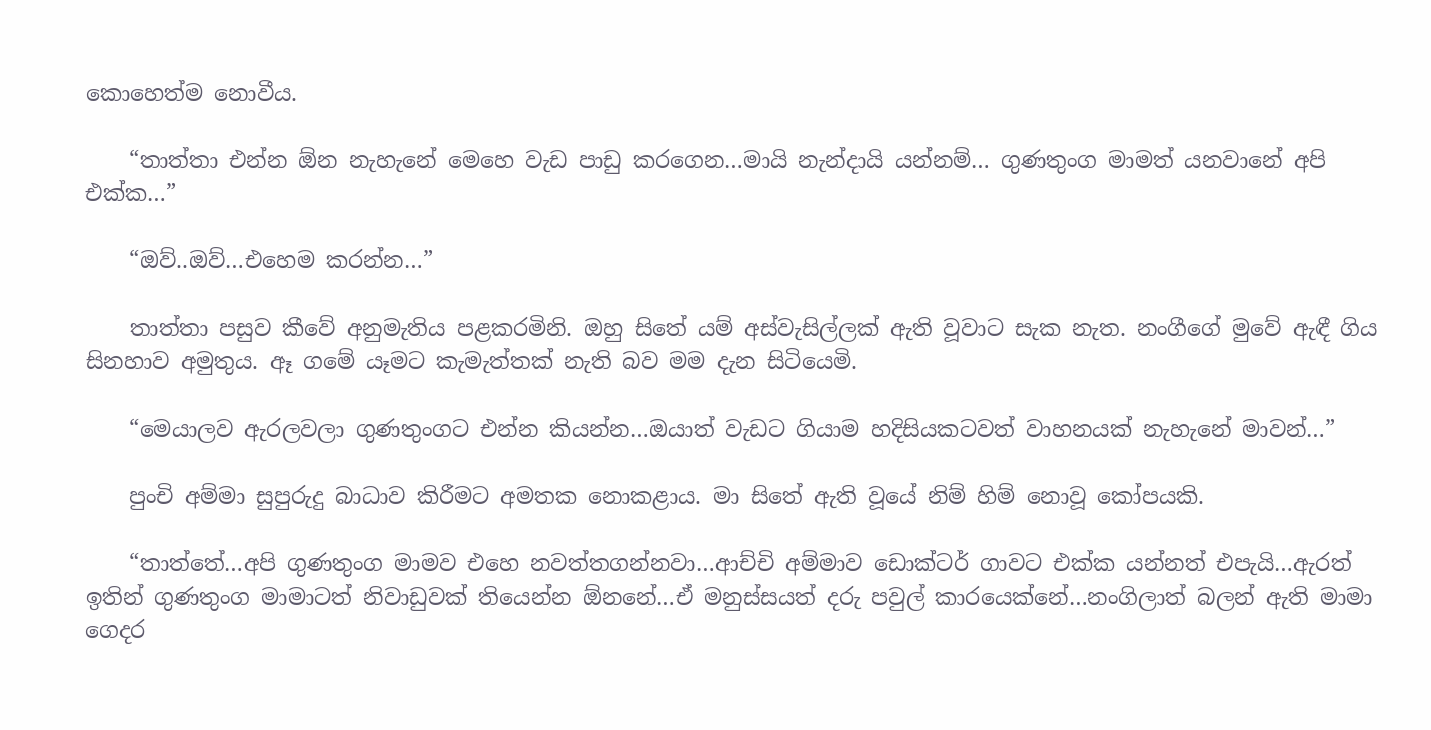කොහෙත්ම නොවීය.

    “තාත්තා එන්න ඕන නැහැනේ මෙහෙ වැඩ පාඩු කරගෙන…මායි නැන්දායි යන්නම්… ගුණතුංග මාමත් යනවානේ අපි එක්ක…”

    “ඔව්..ඔව්…එහෙම කරන්න…”

    තාත්තා පසුව කීවේ අනුමැතිය පළකරමිනි. ඔහු සිතේ යම් අස්වැසිල්ලක් ඇති වූවාට සැක නැත. නංගීගේ මුවේ ඇඳී ගිය සිනහාව අමුතුය. ඈ ගමේ යෑමට කැමැත්තක් නැති බව මම දැන සිටියෙමි.

    “මෙයාලව ඇරලවලා ගුණතුංගට එන්න කියන්න…ඔයාත් වැඩට ගියාම හදිසියකටවත් වාහනයක් නැහැනේ මාවන්…”

    පුංචි අම්මා සුපුරුදු බාධාව කිරීමට අමතක නොකළාය. මා සිතේ ඇති වූයේ නිම් හිම් නොවූ කෝපයකි.

    “තාත්තේ…අපි ගුණතුංග මාමව එහෙ නවත්තගන්නවා…ආච්චි අම්මාව ඩොක්ටර් ගාවට එක්ක යන්නත් එපැයි…ඇරත් ඉතින් ගුණතුංග මාමාටත් නිවාඩුවක් තියෙන්න ඕනනේ…ඒ මනුස්සයත් දරු පවුල් කාරයෙක්නේ…නංගිලාත් බලන් ඇති මාමා ගෙදර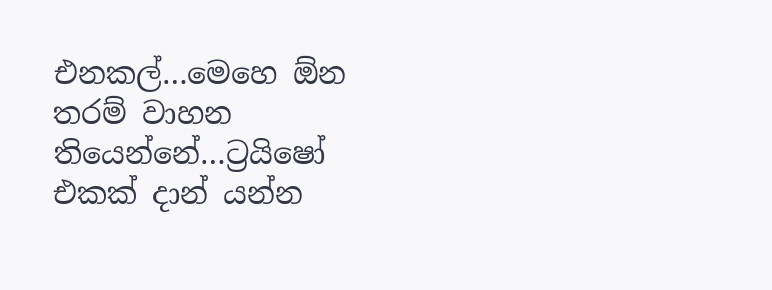එනකල්…මෙහෙ ඕන තරම් වාහන තියෙන්නේ…ට්‍රයිෂෝ එකක් දාන් යන්න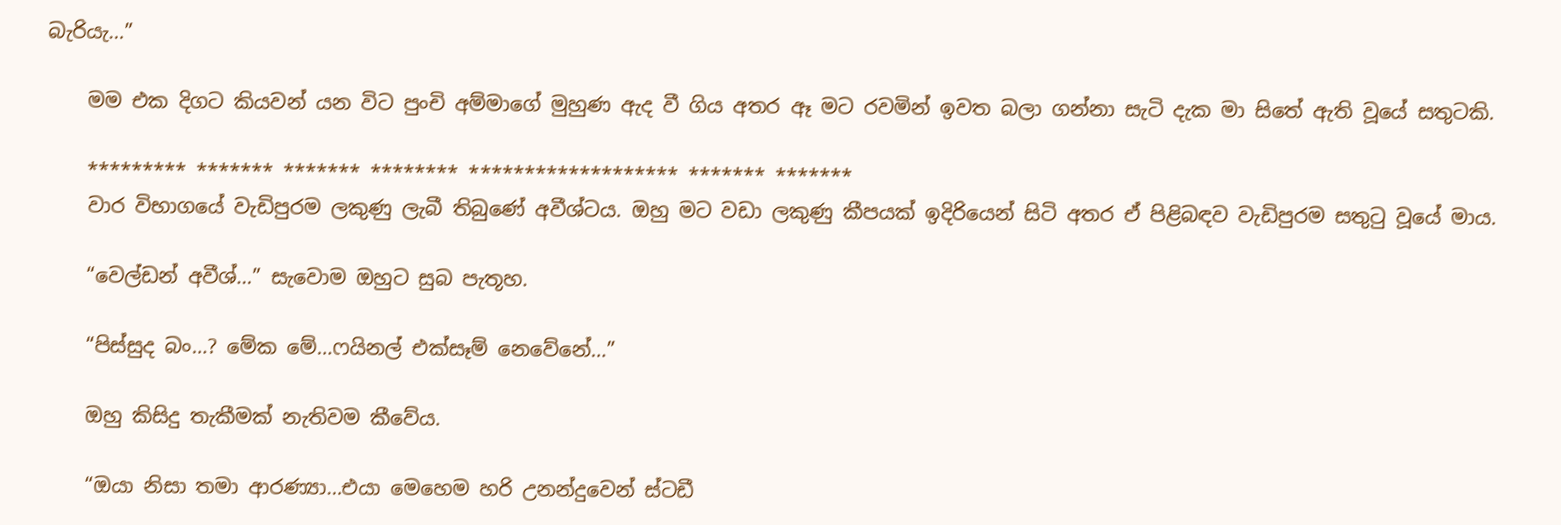බැරියැ…”

    මම එක දිගට කියවන් යන විට පුංචි අම්මාගේ මුහුණ ඇද වී ගිය අතර ඈ මට රවමින් ඉවත බලා ගන්නා සැටි දැක මා සිතේ ඇති වූයේ සතුටකි.

    ********* ******* ******* ******** ******************* ******* *******
    වාර විභාගයේ වැඩිපුරම ලකුණු ලැබී තිබුණේ අවීශ්ටය. ඔහු මට වඩා ලකුණු කීපයක් ඉදිරියෙන් සිටි අතර ඒ පිළිබඳව වැඩිපුරම සතුටු වූයේ මාය.

    “වෙල්ඩන් අවීශ්…” සැවොම ඔහුට සුබ පැතූහ.

    “පිස්සුද බං…? මේක මේ…ෆයිනල් එක්සෑම් නෙවේනේ…”

    ඔහු කිසිදු තැකීමක් නැතිවම කීවේය.

    “ඔයා නිසා තමා ආරණ්‍යා…එයා මෙහෙම හරි උනන්දුවෙන් ස්ටඩී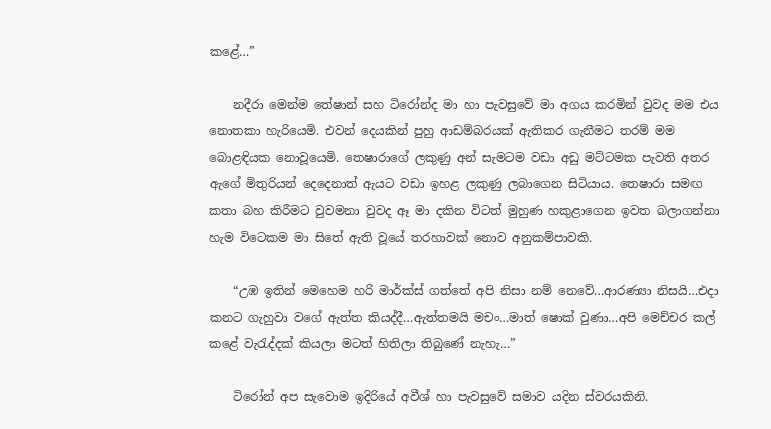කළේ…”

    නදීරා මෙන්ම තේෂාන් සහ ටිරෝන්ද මා හා පැවසුවේ මා අගය කරමින් වුවද මම එය නොතකා හැරියෙමි. එවන් දෙයකින් පුහු ආඩම්බරයක් ඇතිකර ගැනීමට තරම් මම බොළඳියක නොවූයෙමි. තෙෂාරාගේ ලකුණු අන් සැමටම වඩා අඩු මට්ටමක පැවති අතර ඇගේ මිතුරියන් දෙදෙනාත් ඇයට වඩා ඉහළ ලකුණු ලබාගෙන සිටියාය. තෙෂාරා සමඟ කතා බහ කිරීමට වුවමනා වුවද ඈ මා දකින විටත් මුහුණ හකුළාගෙන ඉවත බලාගන්නා හැම විටෙකම මා සිතේ ඇති වූයේ තරහාවක් නොව අනුකම්පාවකි.

    “උඹ ඉතින් මෙහෙම හරි මාර්ක්ස් ගත්තේ අපි නිසා නම් නෙවේ…ආරණ්‍යා නිසයි…එදා කනට ගැහුවා වගේ ඇත්ත කියද්දී…ඇත්තමයි මචං…මාත් ෂොක් වුණා…අපි මෙච්චර කල් කළේ වැරැද්දක් කියලා මටත් හිතිලා තිබුණේ නැහැ…”

    ටිරෝන් අප සැවොම ඉදිරියේ අවීශ් හා පැවසුවේ සමාව යදින ස්වරයකිනි.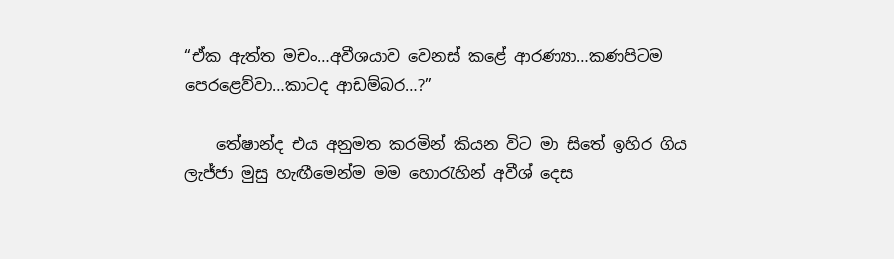“ඒක ඇත්ත මචං…අවීශයාව වෙනස් කළේ ආරණ්‍යා…කණපිටම පෙරළෙව්වා…කාටද ආඩම්බර…?”

    තේෂාන්ද එය අනුමත කරමින් කියන විට මා සිතේ ඉහිර ගිය ලැජ්ජා මුසු හැඟීමෙන්ම මම හොරැහින් අවීශ් දෙස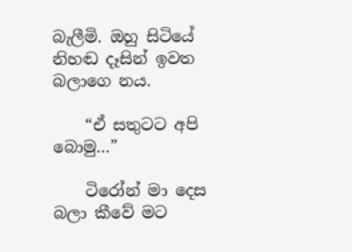බැලීමි. ඔහු සිටියේ නිහඬ දෑසින් ඉවත බලාගෙ නය.

    “ඒ සතුටට අපි බොමු…”

    ටිරෝන් මා දෙස බලා කීවේ මට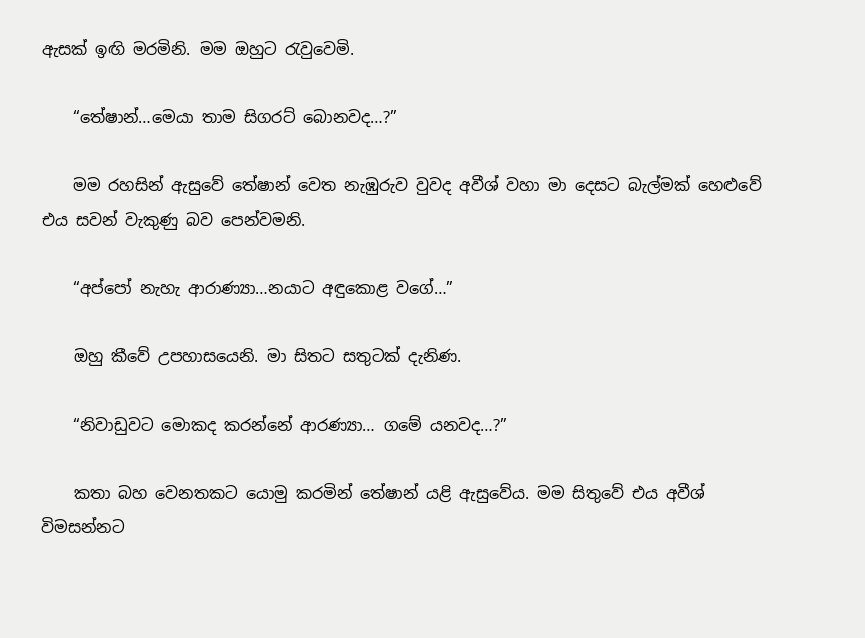ඇසක් ඉඟි මරමිනි. මම ඔහුට රැවුවෙමි.

    “තේෂාන්…මෙයා තාම සිගරට් බොනවද…?”

    මම රහසින් ඇසුවේ තේෂාන් වෙත නැඹුරුව වුවද අවීශ් වහා මා දෙසට බැල්මක් හෙළුවේ එය සවන් වැකුණු බව පෙන්වමනි.

    “අප්පෝ නැහැ ආරාණ්‍යා…නයාට අඳුකොළ වගේ…”

    ඔහු කීවේ උපහාසයෙනි. මා සිතට සතුටක් දැනිණ.

    “නිවාඩුවට මොකද කරන්නේ ආරණ්‍යා… ගමේ යනවද…?”

    කතා බහ වෙනතකට යොමු කරමින් තේෂාන් යළි ඇසුවේය. මම සිතුවේ එය අවීශ් විමසන්නට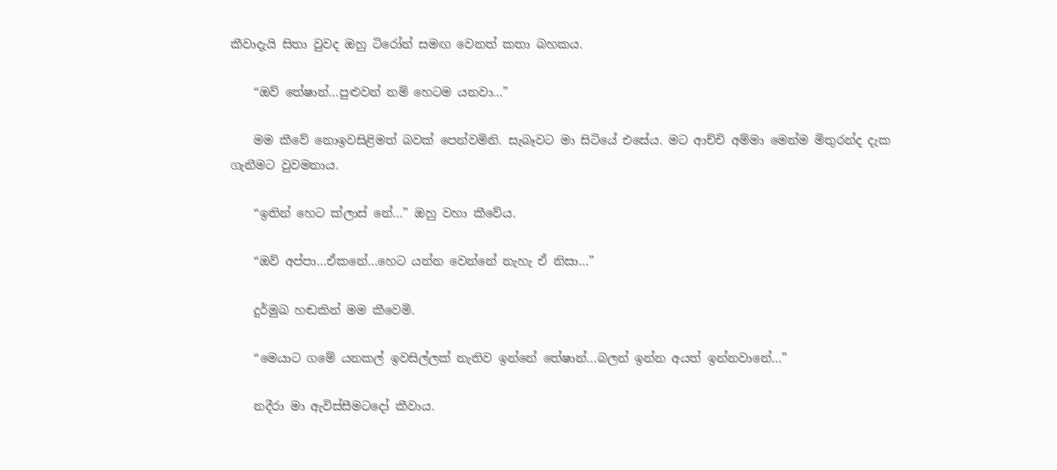කීවාදැයි සිතා වුවද ඔහු ටිරෝන් සමඟ වෙනත් කතා බහකය.

    “ඔව් තේෂාන්…පුළුවන් නම් හෙටම යනවා…”

    මම කීවේ නොඉවසිළිමත් බවක් පෙන්වමිනි. සැබෑවට මා සිටියේ එසේය. මට ආච්චි අම්මා මෙන්ම මිතුරන්ද දැක ගැනීමට වුවමනාය.

    “ඉතින් හෙට ක්ලාස් නේ…” ඔහු වහා කීවේය.

    “ඔව් අප්පා…ඒකනේ…හෙට යන්න වෙන්නේ නැහැ ඒ නිසා…”

    දුර්මුඛ හඬකින් මම කීවෙමි.

    “මෙයාට ගමේ යනකල් ඉවසිල්ලක් නැතිව ඉන්නේ තේෂාන්…බලන් ඉන්න අයත් ඉන්නවානේ…”

    නදීරා මා ඇවිස්සීමටදෝ කීවාය.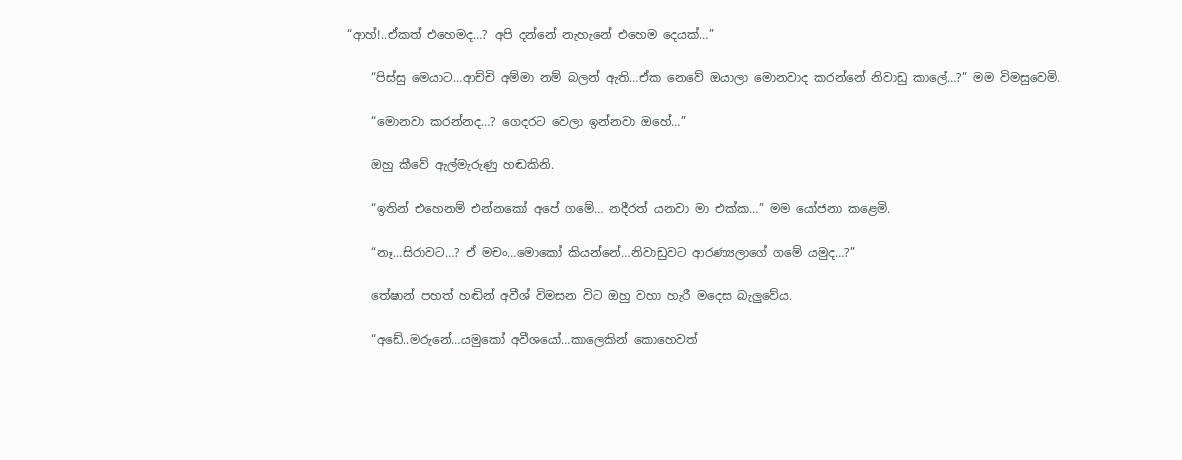“ආහ්!..ඒකත් එහෙමද…? අපි දන්නේ නැහැනේ එහෙම දෙයක්…”

    “පිස්සු මෙයාට…ආච්චි අම්මා නම් බලන් ඇති…ඒක නෙවේ ඔයාලා මොනවාද කරන්නේ නිවාඩු කාලේ…?” මම විමසුවෙමි.

    “මොනවා කරන්නද…? ගෙදරට වෙලා ඉන්නවා ඔහේ…”

    ඔහු කීවේ ඇල්මැරුණු හඬකිනි.

    “ඉතින් එහෙනම් එන්නකෝ අපේ ගමේ… නදීරත් යනවා මා එක්ක…” මම යෝජනා කළෙමි.

    “නෑ…සිරාවට…? ඒ මචං…මොකෝ කියන්නේ…නිවාඩුවට ආරණ්‍යලාගේ ගමේ යමුද…?”

    තේෂාන් පහත් හඬින් අවීශ් විමසන විට ඔහු වහා හැරී මදෙස බැලුවේය.

    “අඩේ..මරුනේ…යමුකෝ අවීශයෝ…කාලෙකින් කොහෙවත්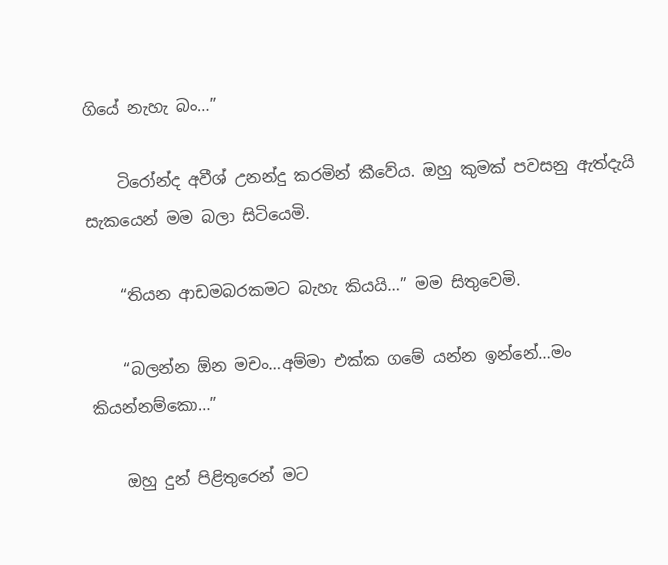ගියේ නැහැ බං…”

    ටිරෝන්ද අවීශ් උනන්දු කරමින් කීවේය. ඔහු කුමක් පවසනු ඇත්දැයි සැකයෙන් මම බලා සිටියෙමි.

    “තියන ආඩමබරකමට බැහැ කියයි…” මම සිතුවෙමි.

    “බලන්න ඕන මචං…අම්මා එක්ක ගමේ යන්න ඉන්නේ…මං කියන්නම්කො…”

    ඔහු දුන් පිළිතුරෙන් මට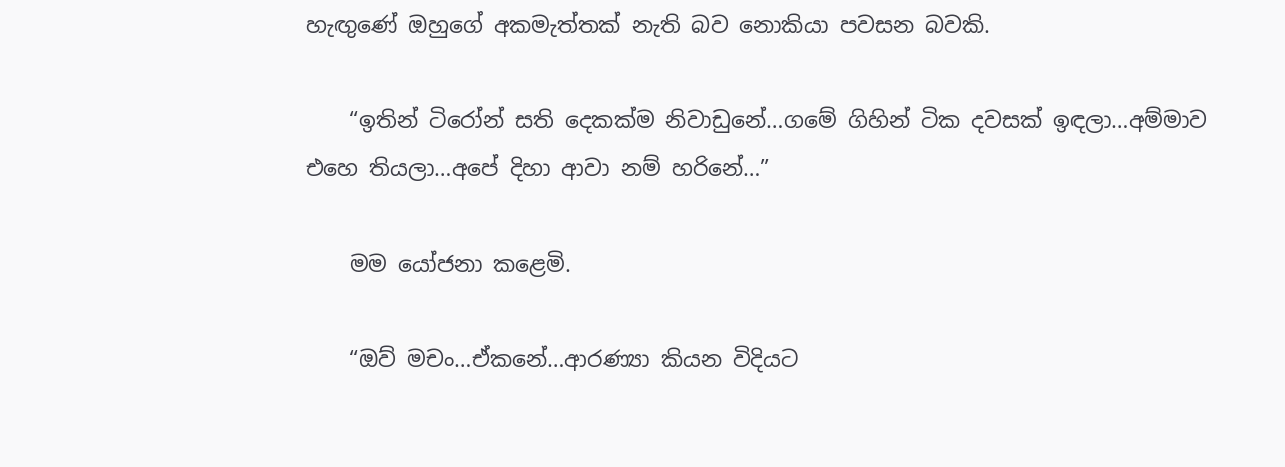හැඟුණේ ඔහුගේ අකමැත්තක් නැති බව නොකියා පවසන බවකි.

    “ඉතින් ටිරෝන් සති දෙකක්ම නිවාඩුනේ…ගමේ ගිහින් ටික දවසක් ඉඳලා…අම්මාව එහෙ තියලා…අපේ දිහා ආවා නම් හරිනේ…”

    මම යෝජනා කළෙමි.

    “ඔව් මචං…ඒකනේ…ආරණ්‍යා කියන විදියට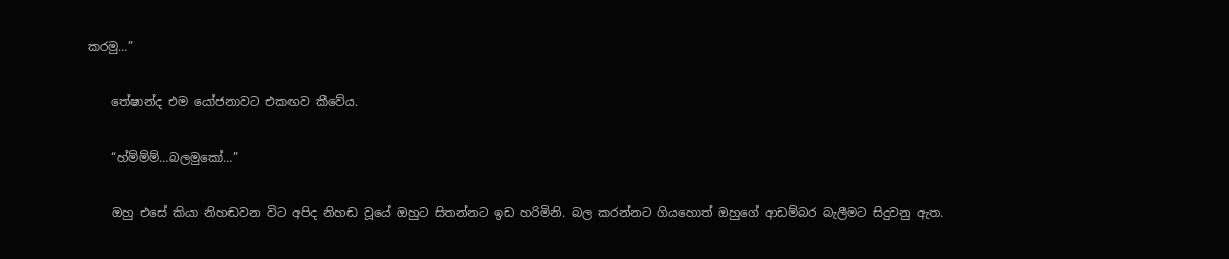කරමු…”

    තේෂාන්ද එම යෝජනාවට එකඟව කීවේය.

    “හ්ම්ම්ම්…බලමුකෝ…”

    ඔහු එසේ කියා නිහඬවන විට අපිද නිහඬ වූයේ ඔහුට සිතන්නට ඉඩ හරිමිනි. බල කරන්නට ගියහොත් ඔහුගේ ආඩම්බර බැලීමට සිදුවනු ඇත.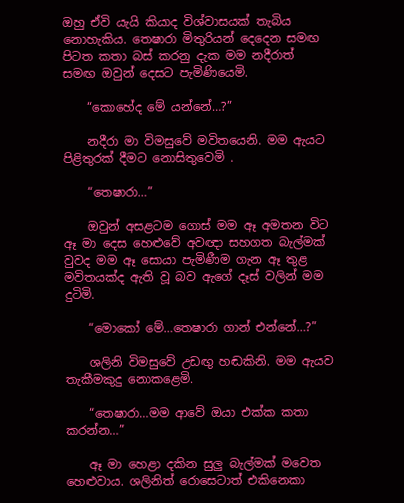ඔහු ඒවි යැයි කියාද විශ්වාසයක් තැබිය නොහැකිය. තෙෂාරා මිතුරියන් දෙදෙන සමඟ පිටත කතා බස් කරනු දැක මම නදීරාත් සමඟ ඔවුන් දෙසට පැමිණියෙමි.

    “කොහේද මේ යන්නේ…?”

    නදීරා මා විමසුවේ මවිතයෙනි. මම ඇයට පිළිතුරක් දීමට නොසිතුවෙමි .

    “තෙෂාරා…”

    ඔවුන් අසළටම ගොස් මම ඈ අමතන විට ඈ මා දෙස හෙළුවේ අවඥා සහගත බැල්මක් වුවද මම ඈ සොයා පැමිණීම ගැන ඈ තුළ මවිතයක්ද ඇති වූ බව ඇගේ දෑස් වලින් මම දුටිමි.

    “මොකෝ මේ…තෙෂාරා ගාන් එන්නේ…?”

    ශලිනි විමසුවේ උඩඟු හඬකිනි. මම ඇයව තැකීමකුදු නොකළෙමි.

    “තෙෂාරා…මම ආවේ ඔයා එක්ක කතා කරන්න…”

    ඈ මා හෙළා දකින සුලු බැල්මක් මවෙත හෙළුවාය. ශලිනිත් රොසෙටාත් එකිනෙකා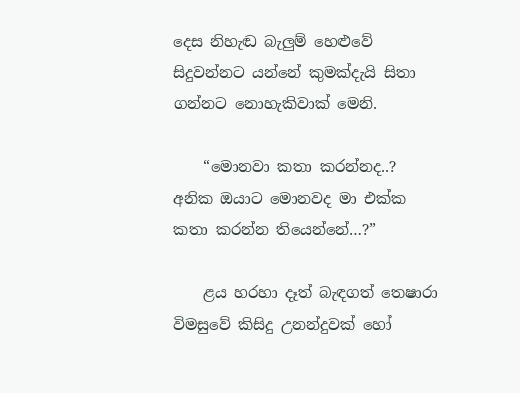දෙස නිහැඬ බැලුම් හෙළුවේ සිදුවන්නට යන්නේ කුමක්දැයි සිතා ගන්නට නොහැකිවාක් මෙනි.

    “මොනවා කතා කරන්නද..? අනික ඔයාට මොනවද මා එක්ක කතා කරන්න තියෙන්නේ…?”

    ළය හරහා දෑත් බැඳගත් තෙෂාරා විමසුවේ කිසිදු උනන්දුවක් හෝ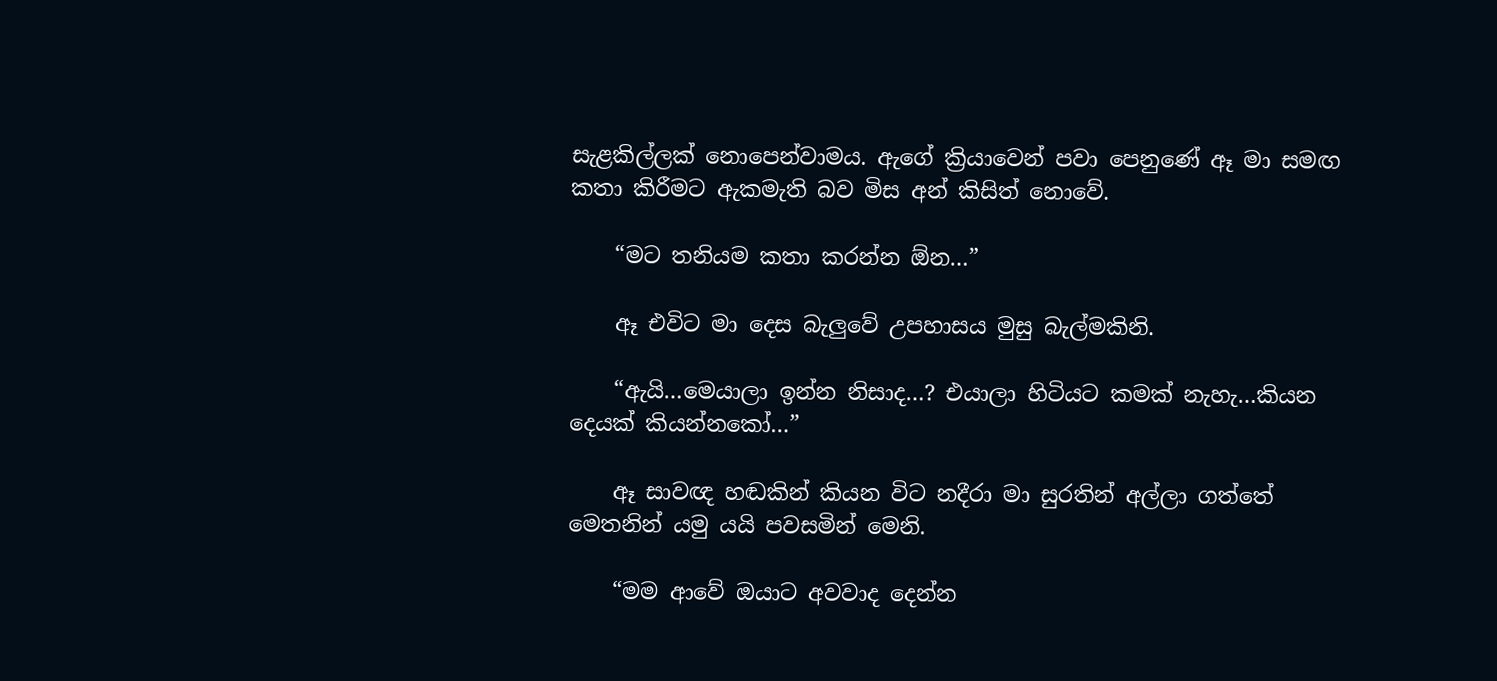සැළකිල්ලක් නොපෙන්වාමය. ඇගේ ක්‍රියාවෙන් පවා පෙනුණේ ඈ මා සමඟ කතා කිරීමට ඇකමැති බව මිස අන් කිසිත් නොවේ.

    “මට තනියම කතා කරන්න ඕන…”

    ඈ එවිට මා දෙස බැලුවේ උපහාසය මුසු බැල්මකිනි.

    “ඇයි…මෙයාලා ඉන්න නිසාද…? එයාලා හිටියට කමක් නැහැ…කියන දෙයක් කියන්නකෝ…”

    ඈ සාවඥ හඬකින් කියන විට නදීරා මා සුරතින් අල්ලා ගත්තේ මෙතනින් යමු යයි පවසමින් මෙනි.

    “මම ආවේ ඔයාට අවවාද දෙන්න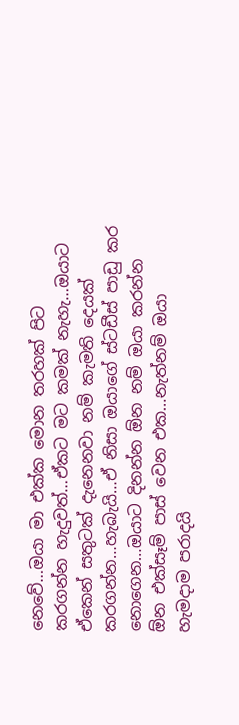නෙවේ…ඔයා මා එක්ක මොන තරහක් පිට කරගන්න හැදුවත්…ඒකට මට කමක් නැහැ…ඔයාට ඒකෙන් සතුටක් දැනෙනවා නම් කැමති දෙයක් කරගන්න…හැබැයි…ඒ නිසා ඔයාගේ ස්ටඩීස් පාඩු කර නොගෙන…ඔයාට දිනන්න ඕන නම් ඔයා කරන්න ඕන එක්සෑම් පාස් වෙන එක…නැත්නම් ඔයා හැමදාම පරාදයි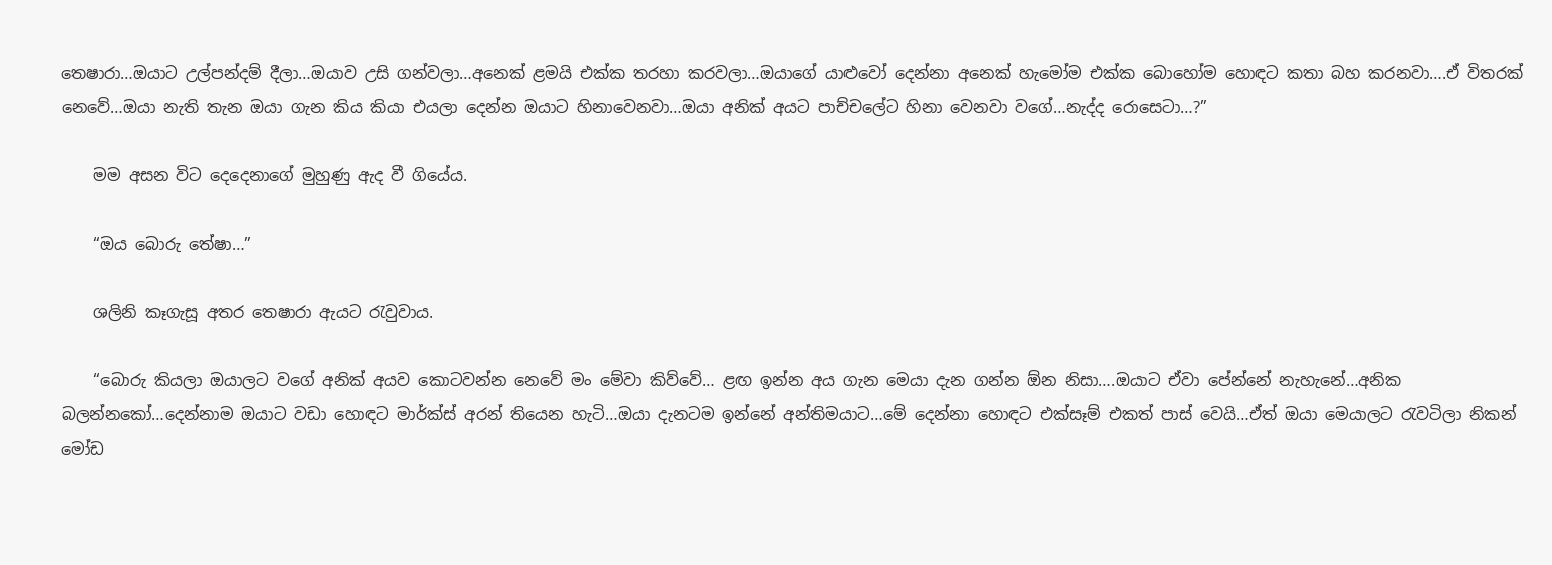තෙෂාරා…ඔයාට උල්පන්දම් දීලා…ඔයාව උසි ගන්වලා…අනෙක් ළමයි එක්ක තරහා කරවලා…ඔයාගේ යාළුවෝ දෙන්නා අනෙක් හැමෝම එක්ක බොහෝම හොඳට කතා බහ කරනවා….ඒ විතරක් නෙවේ…ඔයා නැති තැන ඔයා ගැන කිය කියා එයලා දෙන්න ඔයාට හිනාවෙනවා…ඔයා අනික් අයට පාච්චලේට හිනා වෙනවා වගේ…නැද්ද රොසෙටා…?”

    මම අසන විට දෙදෙනාගේ මුහුණු ඇද වී ගියේය.

    “ඔය බොරු තේෂා…”

    ශලිනි කෑගැසූ අතර තෙෂාරා ඇයට රැවුවාය.

    “බොරු කියලා ඔයාලට වගේ අනික් අයව කොටවන්න නෙවේ මං මේවා කිව්වේ… ළඟ ඉන්න අය ගැන මෙයා දැන ගන්න ඕන නිසා….ඔයාට ඒවා පේන්නේ නැහැනේ…අනික බලන්නකෝ…දෙන්නාම ඔයාට වඩා හොඳට මාර්ක්ස් අරන් තියෙන හැටි…ඔයා දැනටම ඉන්නේ අන්තිමයාට…මේ දෙන්නා හොඳට එක්සෑම් එකත් පාස් වෙයි…ඒත් ඔයා මෙයාලට රැවටිලා නිකන් මෝඩ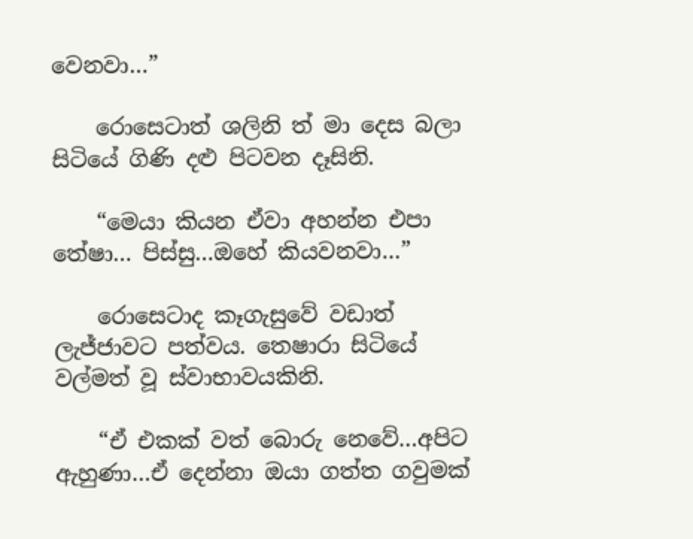වෙනවා…”

    රොසෙටාත් ශලිනි ත් මා දෙස බලා සිටියේ ගිණි දළු පිටවන දෑසිනි.

    “මෙයා කියන ඒවා අහන්න එපා තේෂා… පිස්සු…ඔහේ කියවනවා…”

    රොසෙටාද කෑගැසුවේ වඩාත් ලැජ්ජාවට පත්වය. තෙෂාරා සිටියේ වල්මත් වූ ස්වාභාවයකිනි.

    “ඒ එකක් වත් බොරු නෙවේ…අපිට ඇහුණා…ඒ දෙන්නා ඔයා ගත්ත ගවුමක්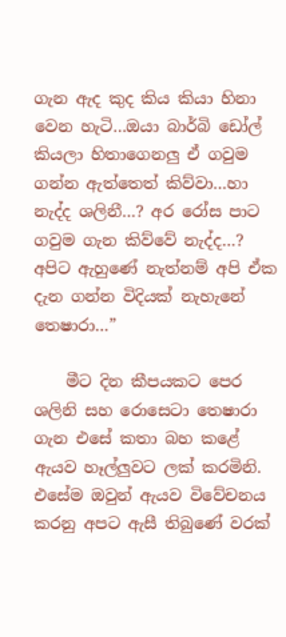ගැන ඇද කුද කිය කියා හිනා වෙන හැටි…ඔයා බාර්බි ඩෝල් කියලා හිතාගෙනලු ඒ ගවුම ගන්න ඇත්තෙත් කිව්වා…හා නැද්ද ශලිනී…? අර රෝස පාට ගවුම ගැන කිව්වේ නැද්ද…? අපිට ඇහුණේ නැත්නම් අපි ඒක දැන ගන්න විදියක් නැහැනේ තෙෂාරා…”

    මීට දින කීපයකට පෙර ශලිනි සහ රොසෙටා තෙෂාරා ගැන එසේ කතා බහ කළේ ඇයව හෑල්ලුවට ලක් කරමිනි. එසේම ඔවුන් ඇයව විවේචනය කරනු අපට ඇසී තිබුණේ වරක්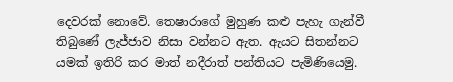දෙවරක් නොවේ. තෙෂාරාගේ මුහුණ කළු පැහැ ගැන්වී තිබුණේ ලැජ්ජාව නිසා වන්නට ඇත. ඇයට සිතන්නට යමක් ඉතිරි කර මාත් නදීරාත් පන්තියට පැමිණියෙමු.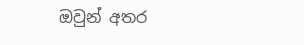ඔවුන් අතර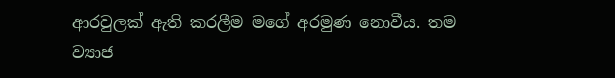ආරවුලක් ඇති කරලීම මගේ අරමුණ නොවීය. තම ව්‍යාජ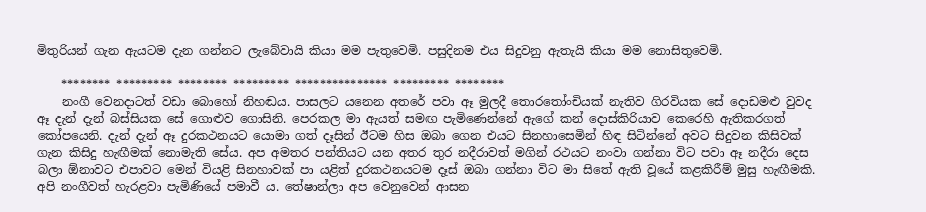මිතුරියන් ගැන ඇයටම දැන ගන්නට ලැබේවායි කියා මම පැතුවෙමි. පසුදිනම එය සිදුවනු ඇතැයි කියා මම නොසිතුවෙමි.

    ******** ********* ******** ********* *************** ********* ********
    නංගී වෙනදාටත් වඩා බොහෝ නිහඬය. පාසලට යනෙන අතරේ පවා ඈ මුලදී තොරතෝංචියක් නැතිව ගිරවියක සේ දොඩමළු වුවද ඈ දැන් දැන් බස්සියක සේ ගොළුව ගොසිනි. පෙරකල මා ඇයත් සමඟ පැමිණෙන්නේ ඇගේ කන් දොස්කිරියාව කෙරෙහි ඇතිකරගත් කෝපයෙනි. දැන් දැන් ඈ දුරකථනයට යොමා ගත් දෑසින් ඊටම හිස ඔබා ගෙන එයට සිනහාසෙමින් හිඳ සිටින්නේ අවට සිදුවන කිසිවක් ගැන කිසිදු හැඟීමක් නොමැති සේය. අප අමතර පන්තියට යන අතර තුර නදීරාවත් මගින් රථයට නංවා ගන්නා විට පවා ඈ නදීරා දෙස බලා ඕනාවට එපාවට මෙන් වියළි සිනහාවක් පා යළිත් දුරකථනයටම දෑස් ඔබා ගන්නා විට මා සිතේ ඇති වූයේ කළකිරීම් මුසු හැඟීමකි. අපි නංගීවත් හැරළවා පැමිණියේ පමාවී ය. තේෂාන්ලා අප වෙනුවෙන් ආසන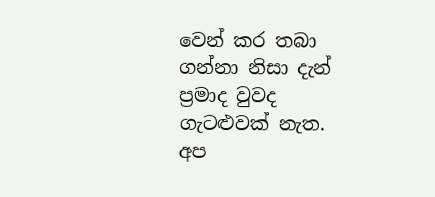වෙන් කර තබා ගන්නා නිසා දැන් ප්‍රමාද වුවද ගැටළුවක් නැත. අප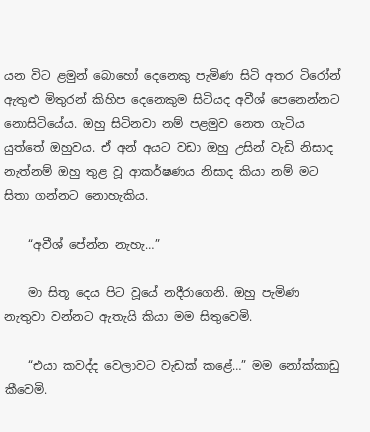යන විට ළමුන් බොහෝ දෙනෙකු පැමිණ සිටි අතර ටිරෝන් ඇතුළු මිතුරන් කිහිප දෙනෙකුම සිටියද අවීශ් පෙනෙන්නට නොසිටියේය. ඔහු සිටිනවා නම් පළමුව නෙත ගැටිය යුත්තේ ඔහුවය. ඒ අන් අයට වඩා ඔහු උසින් වැඩි නිසාද නැත්නම් ඔහු තුළ වූ ආකර්ෂණය නිසාද කියා නම් මට සිතා ගන්නට නොහැකිය.

    “අවීශ් පේන්න නැහැ…”

    මා සිතූ දෙය පිට වූයේ නදීරාගෙනි. ඔහු පැමිණ නැතුවා වන්නට ඇතැයි කියා මම සිතුවෙමි.

    “එයා කවද්ද වෙලාවට වැඩක් කළේ…” මම නෝක්කාඩු කීවෙමි.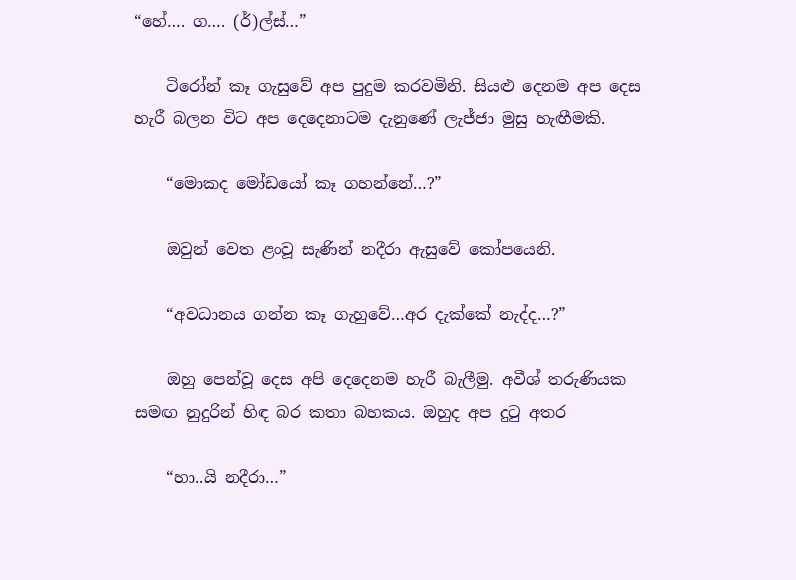“හේ…. ග…. (ර්)ල්ස්…”

    ටිරෝන් කෑ ගැසුවේ අප පුදුම කරවමිනි. සියළු දෙනම අප දෙස හැරී බලන විට අප දෙදෙනාටම දැනුණේ ලැජ්ජා මුසු හැඟීමකි.

    “මොකද මෝඩයෝ කෑ ගහන්නේ…?”

    ඔවුන් වෙත ළංවූ සැණින් නදීරා ඇසුවේ කෝපයෙනි.

    “අවධානය ගන්න කෑ ගැහුවේ…අර දැක්කේ නැද්ද…?”

    ඔහු පෙන්වූ දෙස අපි දෙදෙනම හැරී බැලීමු. අවීශ් තරුණියක සමඟ නුදුරින් හිඳ බර කතා බහකය. ඔහුද අප දුටු අතර

    “හා..යි නදීරා…”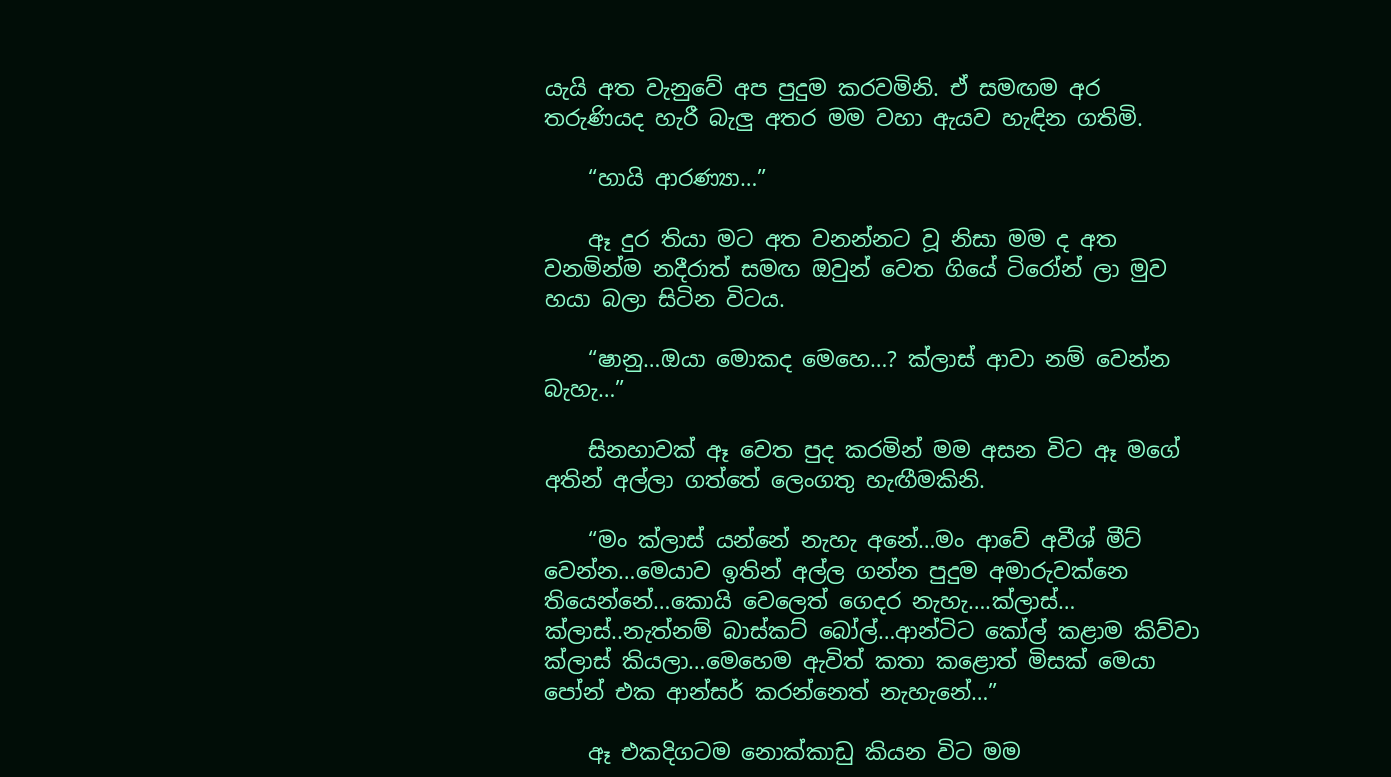යැයි අත වැනුවේ අප පුදුම කරවමිනි. ඒ සමඟම අර තරුණියද හැරී බැලු අතර මම වහා ඇයව හැඳින ගතිමි.

    “හායි ආරණ්‍යා…”

    ඈ දුර තියා මට අත වනන්නට වූ නිසා මම ද අත වනමින්ම නදීරාත් සමඟ ඔවුන් වෙත ගියේ ටිරෝන් ලා මුව හයා බලා සිටින විටය.

    “ෂානු…ඔයා මොකද මෙහෙ…? ක්ලාස් ආවා නම් වෙන්න බැහැ…”

    සිනහාවක් ඈ වෙත පුද කරමින් මම අසන විට ඈ මගේ අතින් අල්ලා ගත්තේ ලෙංගතු හැඟීමකිනි.

    “මං ක්ලාස් යන්නේ නැහැ අනේ…මං ආවේ අවීශ් මීට් වෙන්න…මෙයාව ඉතින් අල්ල ගන්න පුදුම අමාරුවක්නෙ තියෙන්නේ…කොයි වෙලෙත් ගෙදර නැහැ….ක්ලාස්… ක්ලාස්..නැත්නම් බාස්කට් බෝල්…ආන්ටිට කෝල් කළාම කිව්වා ක්ලාස් කියලා…මෙහෙම ඇවිත් කතා කළොත් මිසක් මෙයා පෝන් එක ආන්සර් කරන්නෙත් නැහැනේ…”

    ඈ එකදිගටම නොක්කාඩු කියන විට මම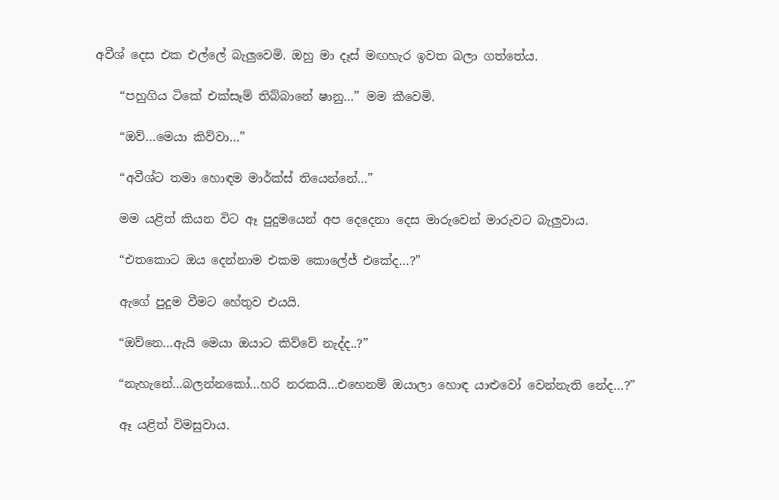අවීශ් දෙස එක එල්ලේ බැලුවෙමි. ඔහු මා දෑස් මඟහැර ඉවත බලා ගත්තේය.

    “පහුගිය ටිකේ එක්සෑම් තිබ්බානේ ෂානු…” මම කීවෙමි.

    “ඔව්…මෙයා කිව්වා…”

    “අවීශ්ට තමා හොඳම මාර්ක්ස් තියෙන්නේ…”

    මම යළිත් කියන විට ඈ පුදුමයෙන් අප දෙදෙනා දෙස මාරුවෙන් මාරුවට බැලුවාය.

    “එතකොට ඔය දෙන්නාම එකම කොලේජ් එකේද…?”

    ඇගේ පුදුම වීමට හේතුව එයයි.

    “ඔව්නෙ…ඇයි මෙයා ඔයාට කිව්වේ නැද්ද..?”

    “නැහැනේ…බලන්නකෝ…හරි නරකයි…එහෙනම් ඔයාලා හොඳ යාළුවෝ වෙන්නැති නේද…?”

    ඈ යළිත් විමසුවාය.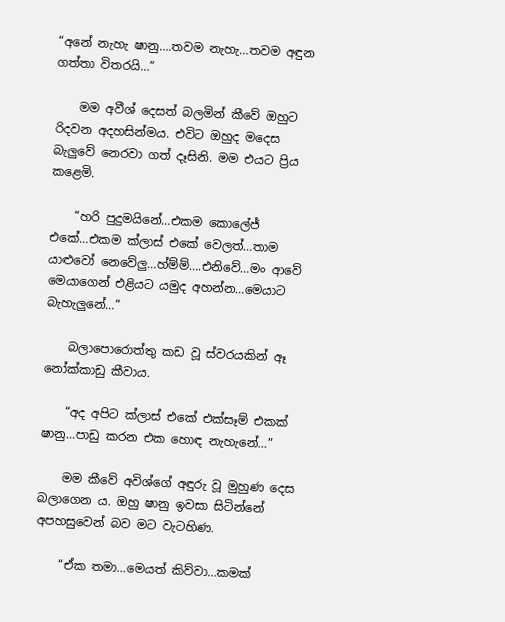“අනේ නැහැ ෂානු….තවම නැහැ…තවම අඳුන ගත්තා විතරයි…”

    මම අවීශ් දෙසත් බලමින් කීවේ ඔහුට රිදවන අදහසින්මය. එවිට ඔහුද මදෙස බැලුවේ නෙරවා ගත් දෑසිනි. මම එයට ප්‍රිය කළෙමි.

    “හරි පුදුමයිනේ…එකම කොලේජ් එකේ…එකම ක්ලාස් එකේ වෙලත්…තාම යාළුවෝ නෙවේලු…හ්ම්ම්….එනිවේ…මං ආවේ මෙයාගෙන් එළියට යමුද අහන්න…මෙයාට බැහැලුනේ…”

    බලාපොරොත්තු කඩ වූ ස්වරයකින් ඈ නෝක්කාඩු කීවාය.

    “අද අපිට ක්ලාස් එකේ එක්සෑම් එකක් ෂානු…පාඩු කරන එක හොඳ නැහැනේ…”

    මම කීවේ අවිශ්ගේ අඳුරු වූ මුහුණ දෙස බලාගෙන ය. ඔහු ෂානු ඉවසා සිටින්නේ අපහසුවෙන් බව මට වැටහිණ.

    “ඒක තමා…මෙයත් කිව්වා…කමක්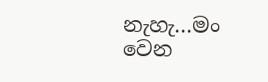නැහැ…මං වෙන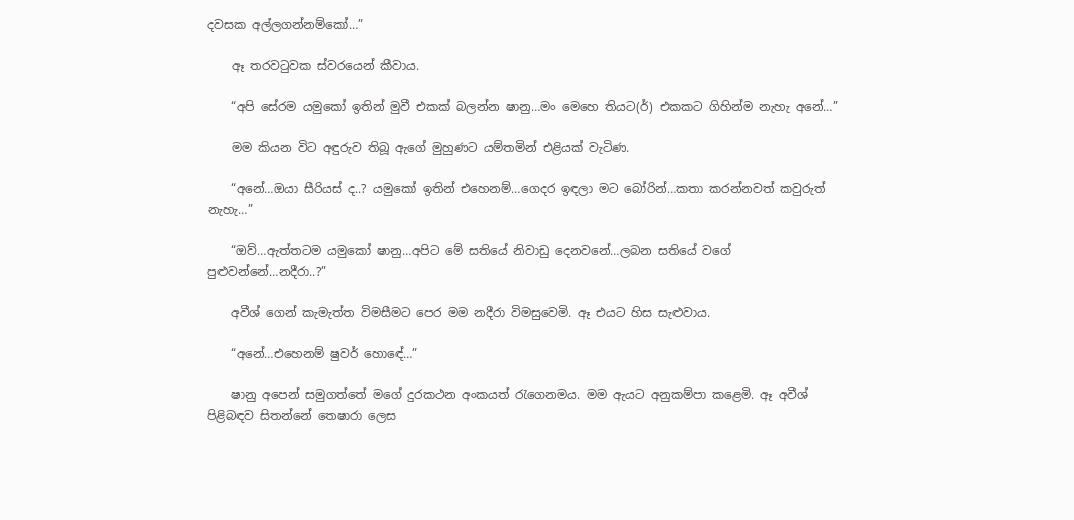දවසක අල්ලගන්නම්කෝ…”

    ඈ තරවටුවක ස්වරයෙන් කීවාය.

    “අපි සේරම යමුකෝ ඉතින් මුවී එකක් බලන්න ෂානු…මං මෙහෙ තියට(ර්) එකකට ගිහින්ම නැහැ අනේ…”

    මම කියන විට අඳුරුව තිබූ ඇගේ මුහුණට යම්තමින් එළියක් වැටිණ.

    “අනේ…ඔයා සීරියස් ද..? යමුකෝ ඉතින් එහෙනම්…ගෙදර ඉඳලා මට බෝරින්…කතා කරන්නවත් කවුරුත් නැහැ…”

    “ඔව්…ඇත්තටම යමුකෝ ෂානු…අපිට මේ සතියේ නිවාඩු දෙනවනේ…ලබන සතියේ වගේ පුළුවන්නේ…නදීරා..?”

    අවීශ් ගෙන් කැමැත්ත විමසීමට පෙර මම නදීරා විමසුවෙමි. ඈ එයට හිස සැළුවාය.

    “අනේ…එහෙනම් ෂුවර් හොඳේ…”

    ෂානු අපෙන් සමුගත්තේ මගේ දුරකථන අංකයත් රැගෙනමය. මම ඇයට අනුකම්පා කළෙමි. ඈ අවීශ් පිළිබඳව සිතන්නේ තෙෂාරා ලෙස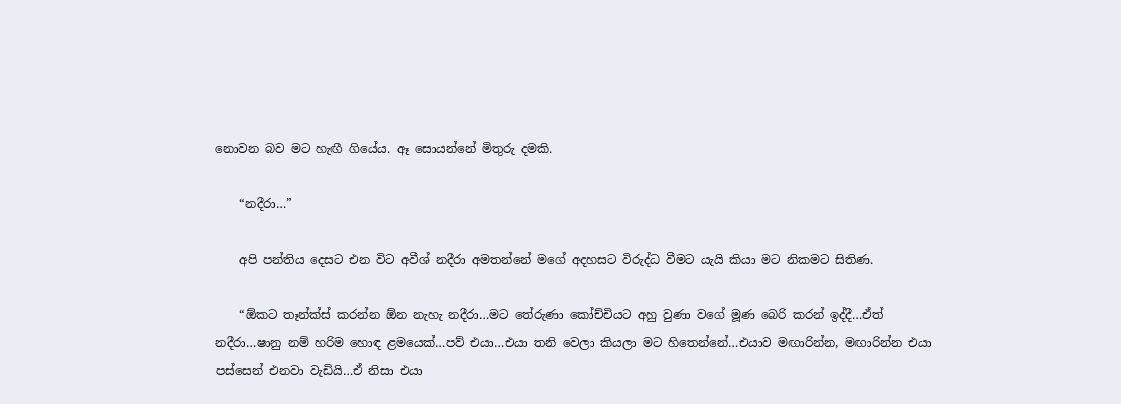නොවන බව මට හැඟී ගියේය. ඈ සොයන්නේ මිතුරු දමකි.

    “නදීරා…”

    අපි පන්තිය දෙසට එන විට අවීශ් නදීරා අමතන්නේ මගේ අදහසට විරුද්ධ වීමට යැයි කියා මට නිකමට සිතිණ.

    “ඕකට තෑන්ක්ස් කරන්න ඕන නැහැ නදීරා…මට තේරුණා කෝච්චියට අහු වුණා වගේ මූණ බෙරි කරන් ඉද්දී…ඒත් නදීරා…ෂානු නම් හරිම හොඳ ළමයෙක්…පව් එයා…එයා තනි වෙලා කියලා මට හිතෙන්නේ…එයාව මඟාරින්න, මඟාරින්න එයා පස්සෙන් එනවා වැඩියි…ඒ නිසා එයා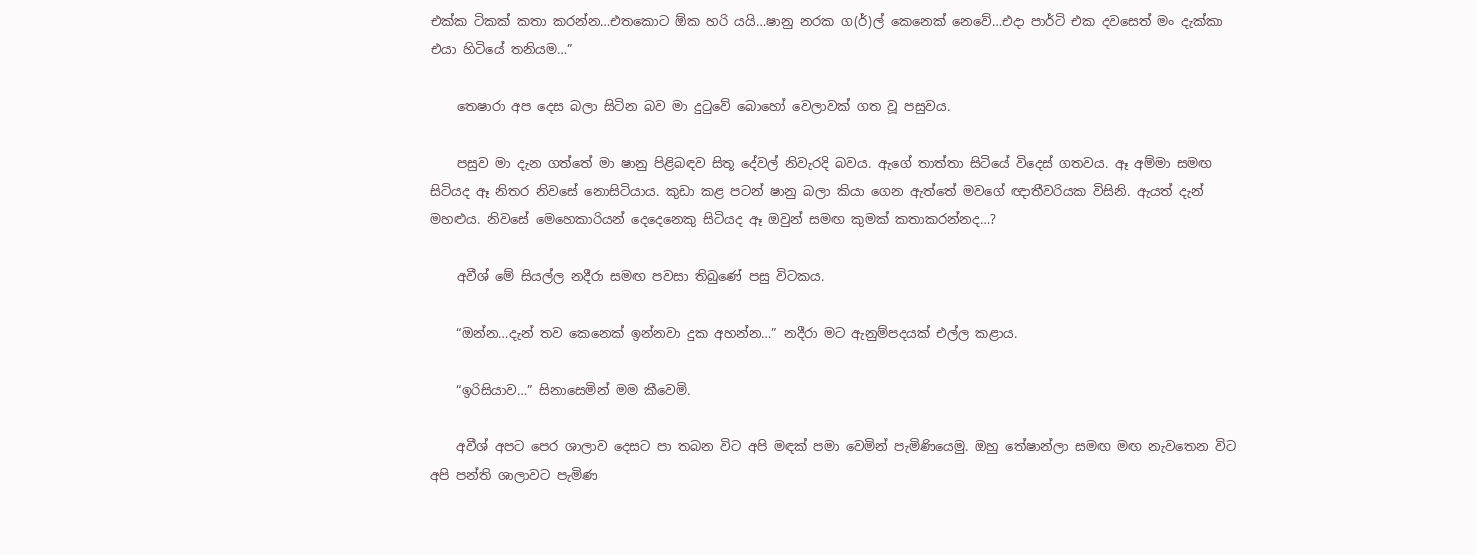එක්ක ටිකක් කතා කරන්න…එතකොට ඕක හරි යයි…ෂානු නරක ග(ර්)ල් කෙනෙක් නෙවේ…එදා පාර්ටි එක දවසෙත් මං දැක්කා එයා හිටියේ තනියම…”

    තෙෂාරා අප දෙස බලා සිටින බව මා දුටුවේ බොහෝ වෙලාවක් ගත වූ පසුවය.

    පසුව මා දැන ගත්තේ මා ෂානු පිළිබඳව සිතූ දේවල් නිවැරදි බවය. ඇගේ තාත්තා සිටියේ විදෙස් ගතවය. ඈ අම්මා සමඟ සිටියද ඈ නිතර නිවසේ නොසිටියාය. කුඩා කළ පටන් ෂානු බලා කියා ගෙන ඇත්තේ මවගේ ඥාතීවරියක විසිනි. ඇයත් දැන් මහළුය. නිවසේ මෙහෙකාරියන් දෙදෙනෙකු සිටියද ඈ ඔවුන් සමඟ කුමක් කතාකරන්නද…?

    අවීශ් මේ සියල්ල නදීරා සමඟ පවසා තිබුණේ පසු විටකය.

    “ඔන්න…දැන් තව කෙනෙක් ඉන්නවා දුක අහන්න…” නදීරා මට ඇනුම්පදයක් එල්ල කළාය.

    “ඉරිසියාව…” සිනාසෙමින් මම කීවෙමි.

    අවීශ් අපට පෙර ශාලාව දෙසට පා තබන විට අපි මඳක් පමා වෙමින් පැමිණියෙමු. ඔහු තේෂාන්ලා සමඟ මඟ නැවතෙන විට අපි පන්ති ශාලාවට පැමිණ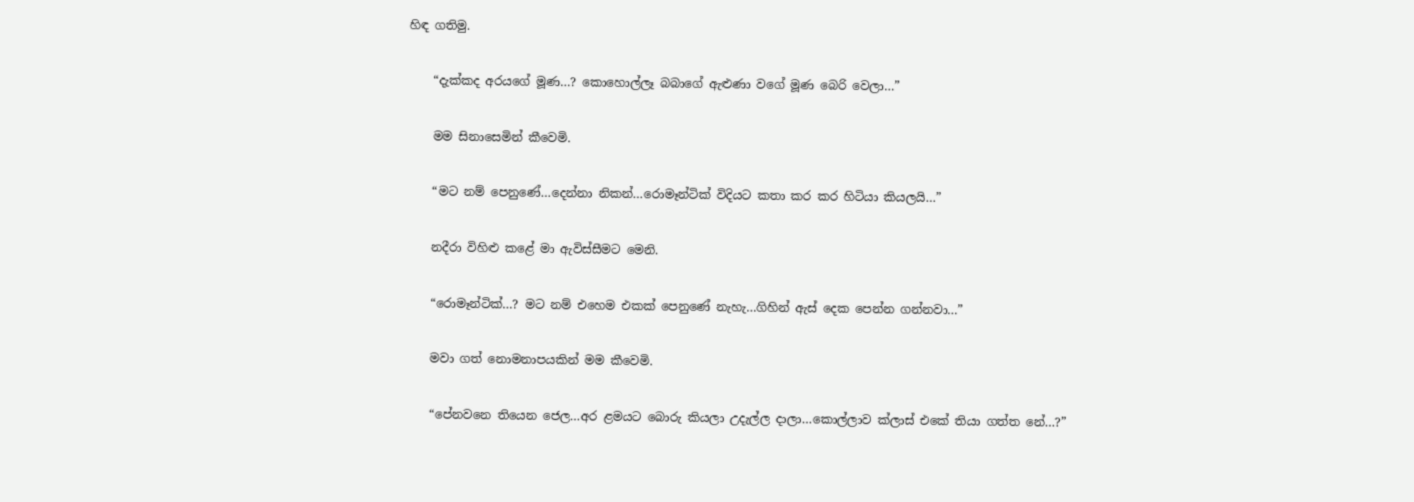හිඳ ගතිමු.

    “දැක්කද අරයගේ මූණ…? කොහොල්ලෑ බබාගේ ඇළුණා වගේ මූණ බෙරි වෙලා…”

    මම සිනාසෙමින් කීවෙමි.

    “මට නම් පෙනුණේ…දෙන්නා නිකන්…රොමෑන්ටික් විදියට කතා කර කර හිටියා කියලයි…”

    නදීරා විහිළු කළේ මා ඇවිස්සීමට මෙනි.

    “රොමෑන්ටික්…? මට නම් එහෙම එකක් පෙනුණේ නැහැ…ගිහින් ඇස් දෙක පෙන්න ගන්නවා…”

    මවා ගත් නොමනාපයකින් මම කීවෙමි.

    “පේනවනෙ තියෙන ජෙල…අර ළමයට බොරු කියලා උදැල්ල දාලා…කොල්ලාව ක්ලාස් එකේ තියා ගත්ත නේ…?”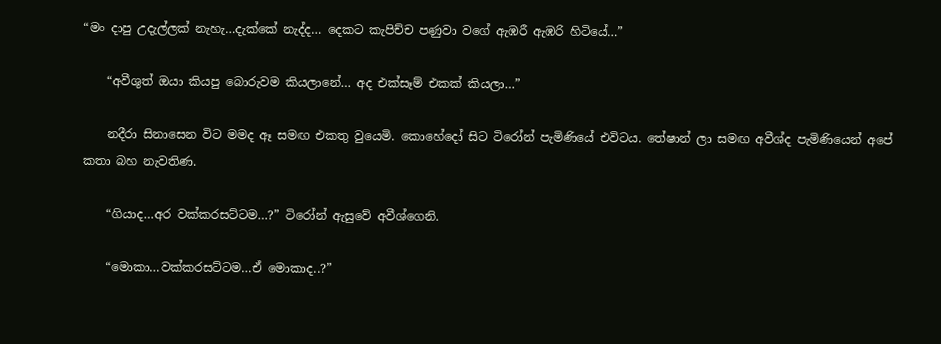“මං දාපු උදැල්ලක් නැහැ…දැක්කේ නැද්ද… දෙකට කැපිච්ච පණුවා වගේ ඇඹරී ඇඹරි හිටියේ…”

    “අවීශුත් ඔයා කියපු බොරුවම කියලානේ… අද එක්සෑම් එකක් කියලා…”

    නදීරා සිනාසෙන විට මමද ඈ සමඟ එකතු වුයෙමි. කොහේදෝ සිට ටිරෝන් පැමිණියේ එවිටය. තේෂාන් ලා සමඟ අවීශ්ද පැමිණියෙන් අපේ කතා බහ නැවතිණ.

    “ගියාද…අර වක්කරසට්ටම…?” ටිරෝන් ඇසුවේ අවීශ්ගෙනි.

    “මොකා…වක්කරසට්ටම…ඒ මොකාද..?”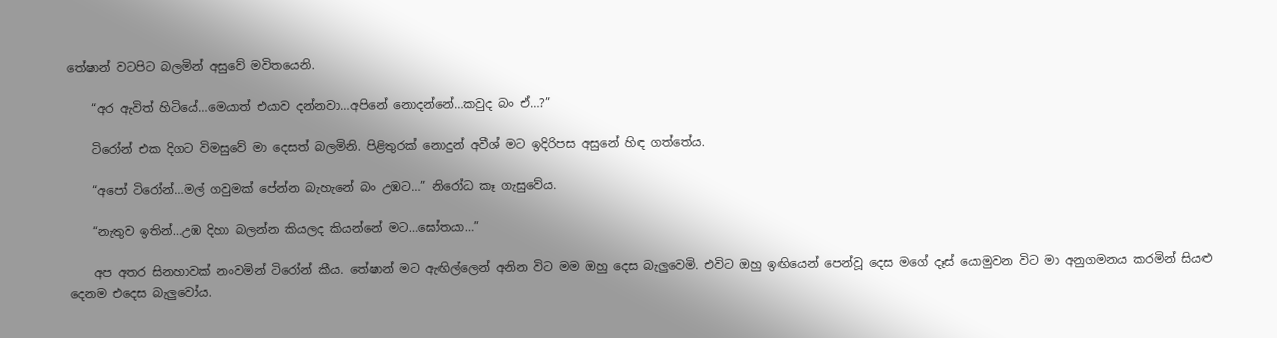තේෂාන් වටපිට බලමින් අසුවේ මවිතයෙනි.

    “අර ඇවිත් හිටියේ…මෙයාත් එයාව දන්නවා…අපිනේ නොදන්නේ…කවුද බං ඒ…?”

    ටිරෝන් එක දිගට විමසුවේ මා දෙසත් බලමිනි. පිළිතුරක් නොදුන් අවීශ් මට ඉදිරිපස අසුනේ හිඳ ගත්තේය.

    “අපෝ ටිරෝන්…මල් ගවුමක් පේන්න බැහැනේ බං උඹට…” නිරෝධ කෑ ගැසුවේය.

    “නැතුව ඉතින්…උඹ දිහා බලන්න කියලද කියන්නේ මට…ඝෝතයා…”

    අප අතර සිනහාවක් නංවමින් ටිරෝන් කීය. තේෂාන් මට ඇඟිල්ලෙන් අනින විට මම ඔහු දෙස බැලුවෙමි. එවිට ඔහු ඉඟියෙන් පෙන්වූ දෙස මගේ දෑස් යොමුවන විට මා අනුගමනය කරමින් සියළු දෙනම එදෙස බැලුවෝය.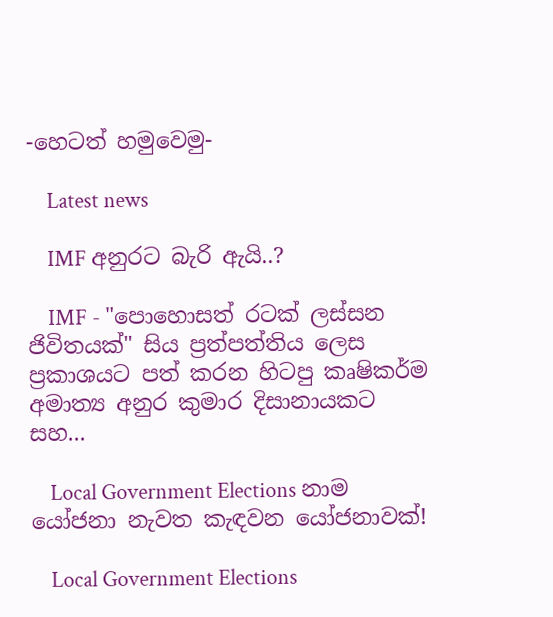-හෙටත් හමුවෙමු-

    Latest news

    IMF අනුරට බැරි ඇයි..?

    IMF - "පොහොසත් රටක් ලස්සන ජිවිතයක්" සිය ප්‍රත්පත්තිය ලෙස ප්‍රකාශයට පත් කරන හිටපු කෘෂිකර්ම අමාත්‍ය අනුර කුමාර දිසානායකට සහ...

    Local Government Elections නාම යෝජනා නැවත කැඳවන යෝජනාවක්!

    Local Government Elections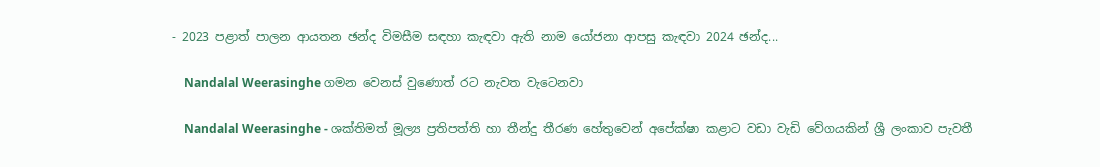- 2023 පළාත් පාලන ආයතන ඡන්ද විමසීම සඳහා කැඳවා ඇති නාම යෝජනා ආපසු කැඳවා 2024 ඡන්ද...

    Nandalal Weerasinghe ගමන වෙනස් වුණොත් රට නැවත වැටෙනවා

    Nandalal Weerasinghe - ශක්තිමත් මූල්‍ය ප්‍රතිපත්ති හා තීන්දු තීරණ හේතුවෙන් අපේක්ෂා කළාට වඩා වැඩි වේගයකින් ශ්‍රී ලංකාව පැවතී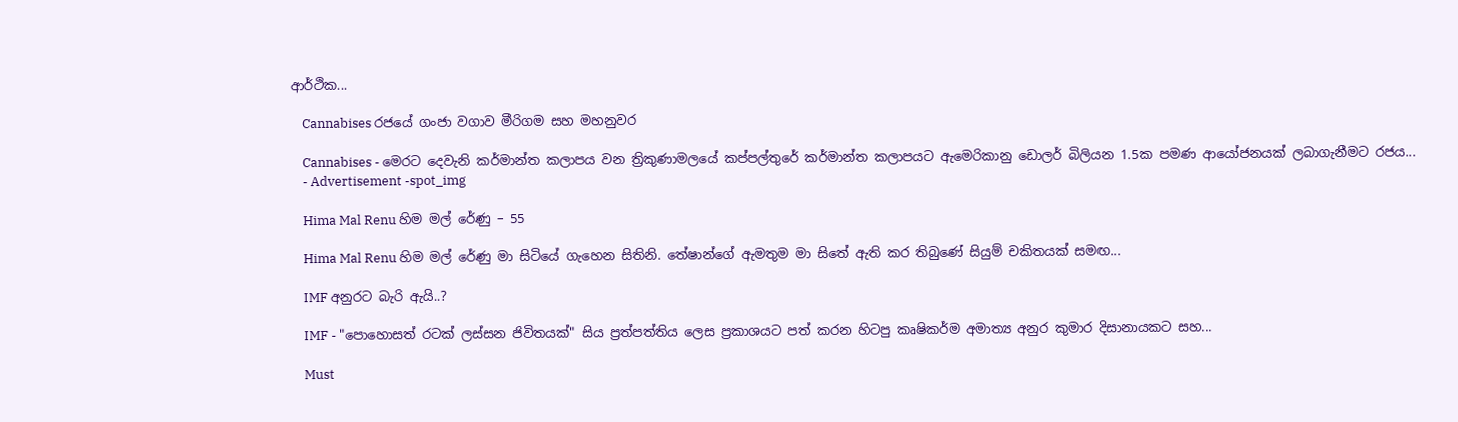ආර්ථික...

    Cannabises රජයේ ගංජා වගාව මීරිගම සහ මහනුවර

    Cannabises - මෙරට දෙවැනි කර්මාන්ත කලාපය වන ත්‍රිකුණාමලයේ කප්පල්තුරේ කර්මාන්ත කලාපයට ඇමෙරිකානු ඩොලර් බිලියන 1.5ක පමණ ආයෝජනයක් ලබාගැනීමට රජය...
    - Advertisement -spot_img

    Hima Mal Renu හිම මල් රේණු – 55

    Hima Mal Renu හිම මල් රේණු මා සිටියේ ගැහෙන සිතිනි. තේෂාන්ගේ ඇමතුම මා සිතේ ඇති කර තිබුණේ සියුම් චකිතයක් සමඟ...

    IMF අනුරට බැරි ඇයි..?

    IMF - "පොහොසත් රටක් ලස්සන ජිවිතයක්" සිය ප්‍රත්පත්තිය ලෙස ප්‍රකාශයට පත් කරන හිටපු කෘෂිකර්ම අමාත්‍ය අනුර කුමාර දිසානායකට සහ...

    Must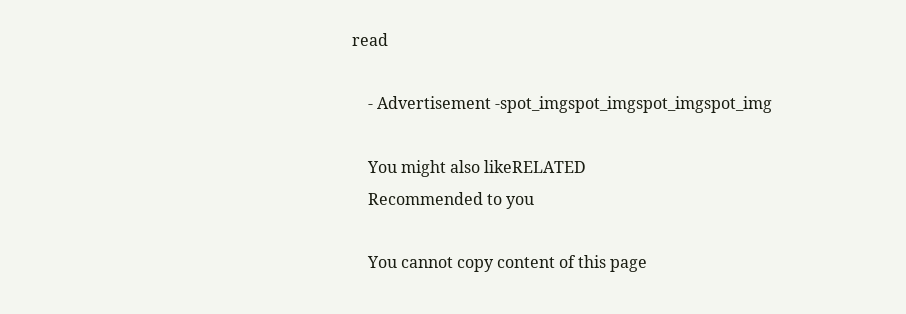read

    - Advertisement -spot_imgspot_imgspot_imgspot_img

    You might also likeRELATED
    Recommended to you

    You cannot copy content of this page